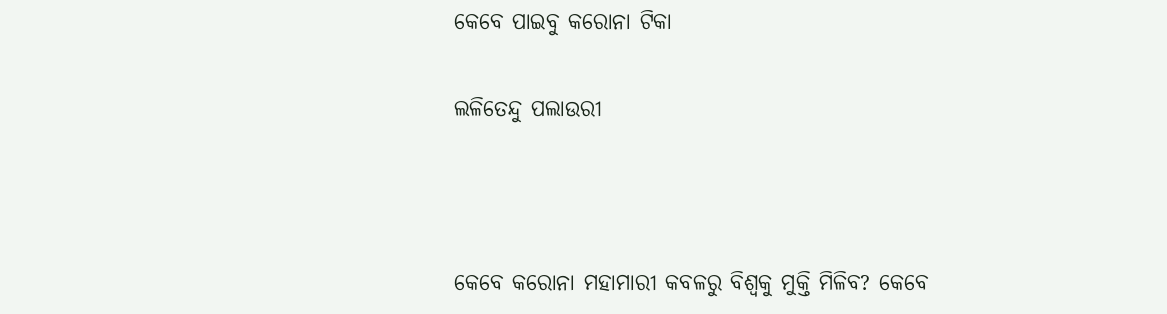କେବେ ପାଇବୁ କରୋନା ଟିକା

ଲଳିତେନ୍ଦୁ ପଲାଉରୀ



କେବେ କରୋନା ମହାମାରୀ କବଳରୁ ବିଶ୍ବକୁ ମୁକ୍ତି ମିଳିବ? କେବେ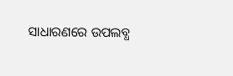ସାଧାରଣରେ ଉପଲବ୍ଧ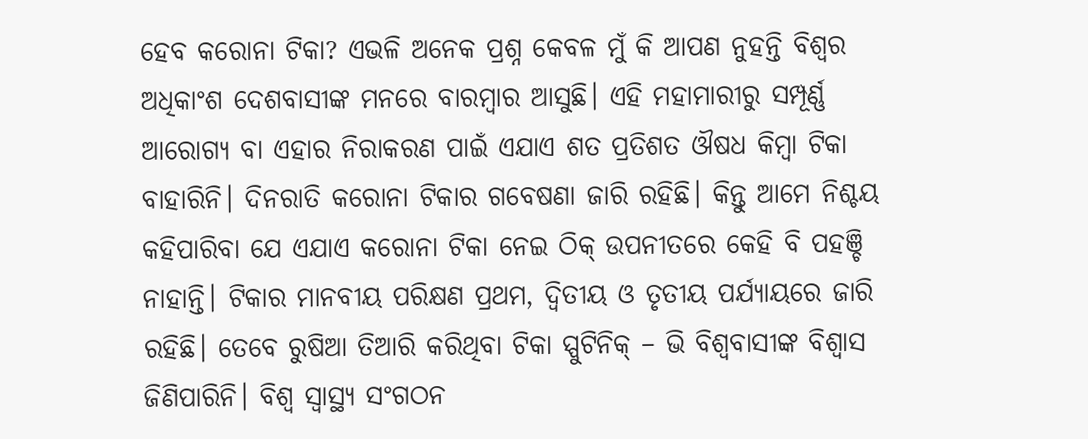ହେବ କରୋନା ଟିକା? ଏଭଳି ଅନେକ ପ୍ରଶ୍ନ କେବଳ ମୁଁ କି ଆପଣ ନୁହନ୍ତି ବିଶ୍ବର ଅଧିକାଂଶ ଦେଶବାସୀଙ୍କ ମନରେ ବାରମ୍ବାର ଆସୁଛି। ଏହି ମହାମାରୀରୁ ସମ୍ପୂର୍ଣ୍ଣ ଆରୋଗ୍ୟ ବା ଏହାର ନିରାକରଣ ପାଇଁ ଏଯାଏ ଶତ ପ୍ରତିଶତ ଔଷଧ କିମ୍ବା ଟିକା ବାହାରିନି। ଦିନରାତି କରୋନା ଟିକାର ଗବେଷଣା ଜାରି ରହିଛି। କିନ୍ତୁ ଆମେ ନିଶ୍ଚୟ କହିପାରିବା ଯେ ଏଯାଏ କରୋନା ଟିକା ନେଇ ଠିକ୍‌ ଉପନୀତରେ କେହି ବି ପହଞ୍ଚି ନାହାନ୍ତି। ଟିକାର ମାନବୀୟ ପରିକ୍ଷଣ ପ୍ରଥମ, ଦ୍ବିତୀୟ ଓ ତୃତୀୟ ପର୍ଯ୍ୟାୟରେ ଜାରି ରହିଛି। ତେବେ ରୁଷିଆ ତିଆରି କରିଥିବା ଟିକା ସ୍ପୁଟିନିକ୍‌ – ଭି ବିଶ୍ବବାସୀଙ୍କ ବିଶ୍ବାସ ଜିଣିପାରିନି। ବିଶ୍ବ ସ୍ବାସ୍ଥ୍ୟ ସଂଗଠନ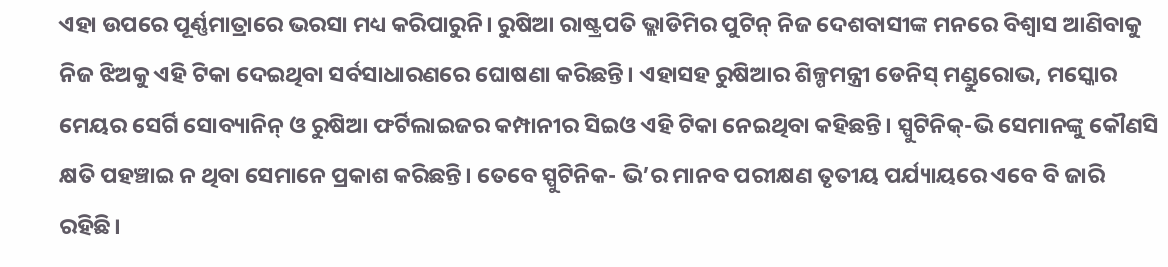ଏହା ଉପରେ ପୂର୍ଣ୍ଣମାତ୍ରାରେ ଭରସା ମଧ୍ୟ କରିପାରୁନି। ରୁଷିଆ ରାଷ୍ଟ୍ରପତି ଭ୍ଲାଡିମିର ପୁଟିନ୍‌ ନିଜ ଦେଶବାସୀଙ୍କ ମନରେ ବିଶ୍ବାସ ଆଣିବାକୁ ନିଜ ଝିଅକୁ ଏହି ଟିକା ଦେଇଥିବା ସର୍ବସାଧାରଣରେ ଘୋଷଣା କରିଛନ୍ତି। ଏହାସହ ରୁଷିଆର ଶିଳ୍ପମନ୍ତ୍ରୀ ଡେନିସ୍‌ ମଣ୍ଡୁରୋଭ, ମସ୍କୋର ମେୟର ସେର୍ଗି ସୋବ୍ୟାନିନ୍‌ ଓ ରୁଷିଆ ଫର୍ଟିଲାଇଜର କମ୍ପାନୀର ସିଇଓ ଏହି ଟିକା ନେଇଥିବା କହିଛନ୍ତି। ସ୍ପୁଟିନିକ୍‌-ଭି ସେମାନଙ୍କୁ କୌଣସି କ୍ଷତି ପହଞ୍ଚାଇ ନ ଥିବା ସେମାନେ ପ୍ରକାଶ କରିଛନ୍ତି। ତେବେ ସ୍ପୁଟିନିକ- ଭି’ର ମାନବ ପରୀକ୍ଷଣ ତୃତୀୟ ପର୍ଯ୍ୟାୟରେ ଏବେ ବି ଜାରି ରହିଛି।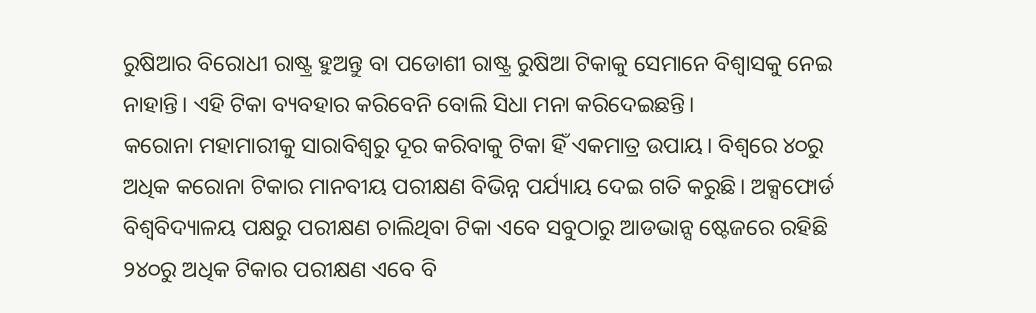ରୁଷିଆର ବିରୋଧୀ ରାଷ୍ଟ୍ର ହୁଅନ୍ତୁ ବା ପଡୋଶୀ ରାଷ୍ଟ୍ର ରୁଷିଆ ଟିକାକୁ ସେମାନେ ବିଶ୍ବାସକୁ ନେଇ ନାହାନ୍ତି। ଏହି ଟିକା ବ୍ୟବହାର କରିବେନି ବୋଲି ସିଧା ମନା କରିଦେଇଛନ୍ତି।
କରୋନା ମହାମାରୀକୁ ସାରାବିଶ୍ବରୁ ଦୂର କରିବାକୁ ଟିକା ହିଁ ଏକମାତ୍ର ଉପାୟ। ବିଶ୍ବରେ ୪୦ରୁ ଅଧିକ କରୋନା ଟିକାର ମାନବୀୟ ପରୀକ୍ଷଣ ବିଭିନ୍ନ ପର୍ଯ୍ୟାୟ ଦେଇ ଗତି କରୁଛି। ଅକ୍ସଫୋର୍ଡ ବିଶ୍ବବିଦ୍ୟାଳୟ ପକ୍ଷରୁ ପରୀକ୍ଷଣ ଚାଲିଥିବା ଟିକା ଏବେ ସବୁଠାରୁ ଆଡଭାନ୍ସ ଷ୍ଟେଜରେ ରହିଛି ୨୪୦ରୁ ଅଧିକ ଟିକାର ପରୀକ୍ଷଣ ଏବେ ବି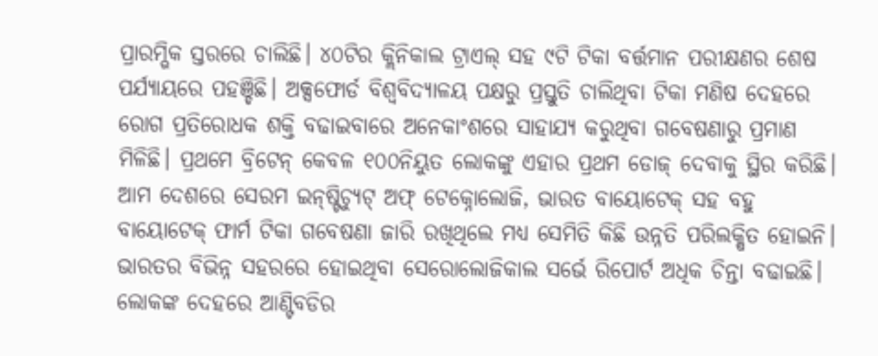ପ୍ରାରମ୍ଭିକ ସ୍ତରରେ ଚାଲିଛି। ୪୦ଟିର କ୍ଲିନିକାଲ ଟ୍ରାଏଲ୍‌ ସହ ୯ଟି ଟିକା ବର୍ତ୍ତମାନ ପରୀକ୍ଷଣର ଶେଷ ପର୍ଯ୍ୟାୟରେ ପହଞ୍ଚିଛି। ଅକ୍ସଫୋର୍ଡ ବିଶ୍ବବିଦ୍ୟାଳୟ ପକ୍ଷରୁ ପ୍ରସ୍ତୁତି ଚାଲିଥିବା ଟିକା ମଣିଷ ଦେହରେ ରୋଗ ପ୍ରତିରୋଧକ ଶକ୍ତି ବଢାଇବାରେ ଅନେକାଂଶରେ ସାହାଯ୍ୟ କରୁଥିବା ଗବେଷଣାରୁ ପ୍ରମାଣ ମିଳିଛି। ପ୍ରଥମେ ବ୍ରିଟେନ୍‌ କେବଳ ୧୦୦ନିୟୁତ ଲୋକଙ୍କୁ ଏହାର ପ୍ରଥମ ଡୋଜ୍‌ ଦେବାକୁ ସ୍ଥିର କରିଛି। ଆମ ଦେଶରେ ସେରମ ଇନ୍‌ଷ୍ଟିଚ୍ୟୁଟ୍‌ ଅଫ୍‌ ଟେକ୍ନୋଲୋଜି, ଭାରତ ବାୟୋଟେକ୍‌ ସହ ବହୁ ବାୟୋଟେକ୍‌ ଫାର୍ମ ଟିକା ଗବେଷଣା ଜାରି ରଖିଥିଲେ ମଧ୍ୟ ସେମିତି କିଛି ଉନ୍ନତି ପରିଲକ୍ଷିତ ହୋଇନି। ଭାରତର ବିଭିନ୍ନ ସହରରେ ହୋଇଥିବା ସେରୋଲୋଜିକାଲ ସର୍ଭେ ରିପୋର୍ଟ ଅଧିକ ଚିନ୍ତା ବଢାଇଛି। ଲୋକଙ୍କ ଦେହରେ ଆଣ୍ଟିବଡିର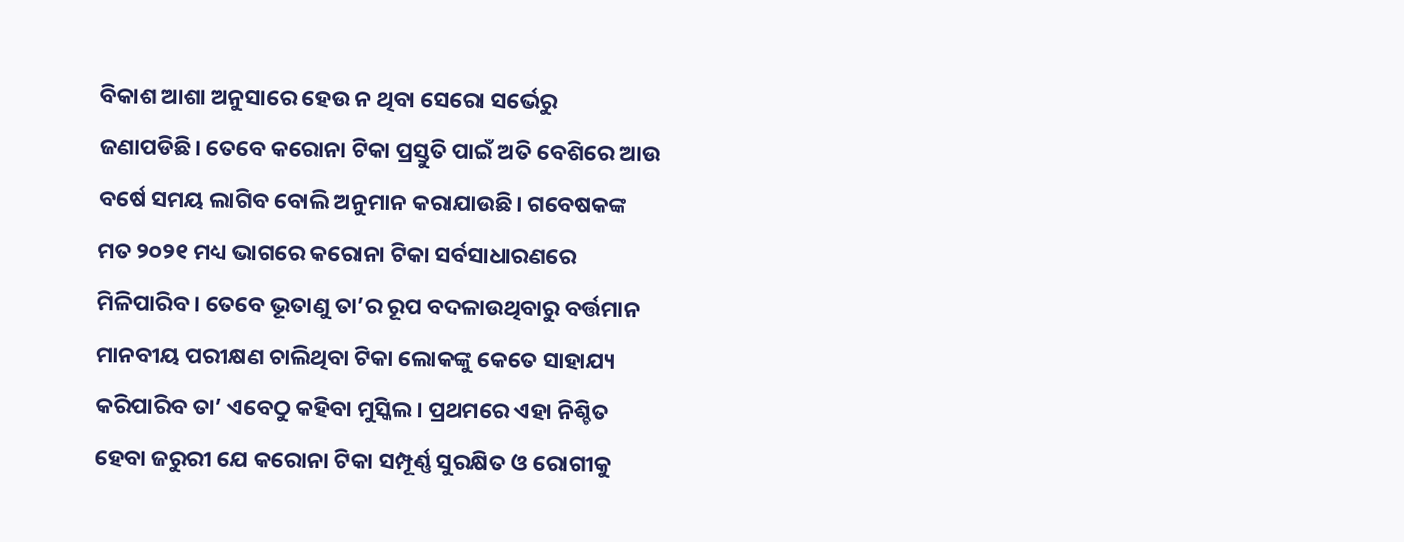ବିକାଶ ଆଶା ଅନୁସାରେ ହେଉ ନ ଥିବା ସେରୋ ସର୍ଭେରୁ ଜଣାପଡିଛି। ତେବେ କରୋନା ଟିକା ପ୍ରସ୍ତୁତି ପାଇଁ ଅତି ବେଶିରେ ଆଉ ବର୍ଷେ ସମୟ ଲାଗିବ ବୋଲି ଅନୁମାନ କରାଯାଉଛି। ଗବେଷକଙ୍କ ମତ ୨୦୨୧ ମଧ୍ୟ ଭାଗରେ କରୋନା ଟିକା ସର୍ବସାଧାରଣରେ ମିଳିପାରିବ। ତେବେ ଭୂତାଣୁ ତା’ର ରୂପ ବଦଳାଉଥିବାରୁ ବର୍ତ୍ତମାନ ମାନବୀୟ ପରୀକ୍ଷଣ ଚାଲିଥିବା ଟିକା ଲୋକଙ୍କୁ କେତେ ସାହାଯ୍ୟ କରିପାରିବ ତା’ ଏବେଠୁ କହିବା ମୁସ୍କିଲ। ପ୍ରଥମରେ ଏହା ନିଶ୍ଚିତ ହେବା ଜରୁରୀ ଯେ କରୋନା ଟିକା ସମ୍ପୂର୍ଣ୍ଣ ସୁରକ୍ଷିତ ଓ ରୋଗୀକୁ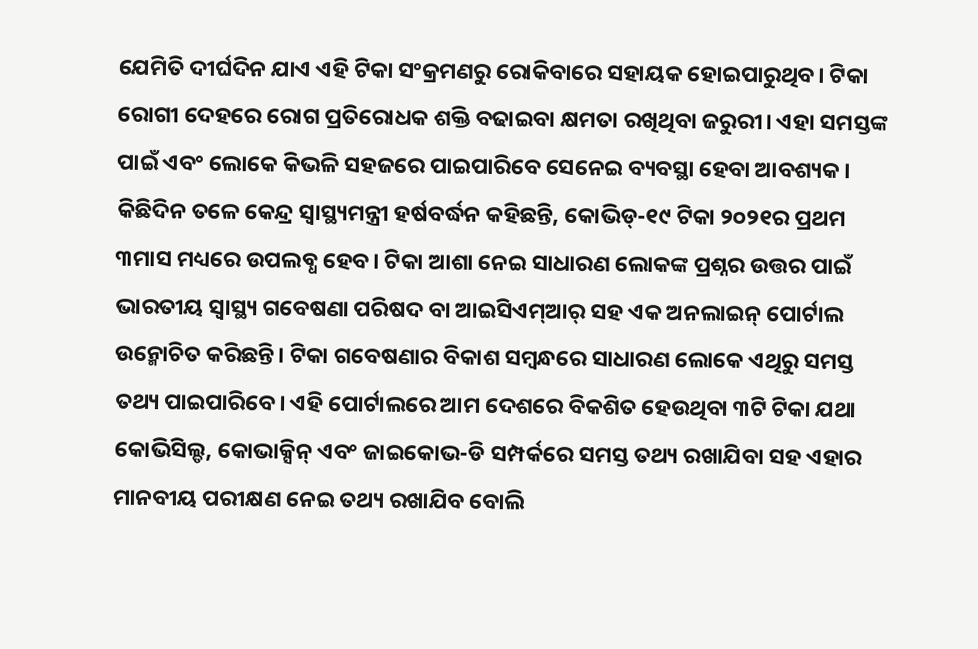ଯେମିତି ଦୀର୍ଘଦିନ ଯାଏ ଏହି ଟିକା ସଂକ୍ରମଣରୁ ରୋକିବାରେ ସହାୟକ ହୋଇପାରୁଥିବ। ଟିକା ରୋଗୀ ଦେହରେ ରୋଗ ପ୍ରତିରୋଧକ ଶକ୍ତି ବଢାଇବା କ୍ଷମତା ରଖିଥିବା ଜରୁରୀ। ଏହା ସମସ୍ତଙ୍କ ପାଇଁ ଏବଂ ଲୋକେ କିଭଳି ସହଜରେ ପାଇପାରିବେ ସେନେଇ ବ୍ୟବସ୍ଥା ହେବା ଆବଶ୍ୟକ।
କିଛିଦିନ ତଳେ କେନ୍ଦ୍ର ସ୍ବାସ୍ଥ୍ୟମନ୍ତ୍ରୀ ହର୍ଷବର୍ଦ୍ଧନ କହିଛନ୍ତି, କୋଭିଡ୍‌-୧୯ ଟିକା ୨୦୨୧ର ପ୍ରଥମ ୩ମାସ ମଧ୍ୟରେ ଉପଲବ୍ଧ ହେବ। ଟିକା ଆଶା ନେଇ ସାଧାରଣ ଲୋକଙ୍କ ପ୍ରଶ୍ନର ଉତ୍ତର ପାଇଁ ଭାରତୀୟ ସ୍ବାସ୍ଥ୍ୟ ଗବେଷଣା ପରିଷଦ ବା ଆଇସିଏମ୍‌ଆର୍‌ ସହ ଏକ ଅନଲାଇନ୍‌ ପୋର୍ଟାଲ ଉନ୍ମୋଚିତ କରିଛନ୍ତି। ଟିକା ଗବେଷଣାର ବିକାଶ ସମ୍ବନ୍ଧରେ ସାଧାରଣ ଲୋକେ ଏଥିରୁ ସମସ୍ତ ତଥ୍ୟ ପାଇପାରିବେ। ଏହି ପୋର୍ଟାଲରେ ଆମ ଦେଶରେ ବିକଶିତ ହେଉଥିବା ୩ଟି ଟିକା ଯଥା କୋଭିସିଲ୍ଡ, କୋଭାକ୍ସିନ୍‌ ଏବଂ ଜାଇକୋଭ-ଡି ସମ୍ପର୍କରେ ସମସ୍ତ ତଥ୍ୟ ରଖାଯିବା ସହ ଏହାର ମାନବୀୟ ପରୀକ୍ଷଣ ନେଇ ତଥ୍ୟ ରଖାଯିବ ବୋଲି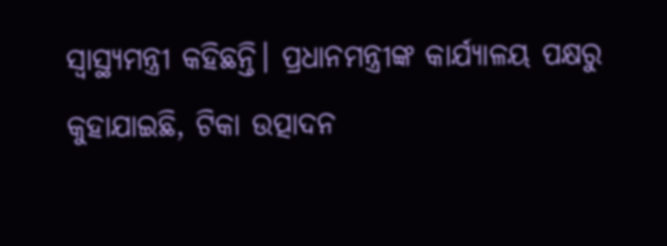ସ୍ବାସ୍ଥ୍ୟମନ୍ତ୍ରୀ କହିଛନ୍ତି। ପ୍ରଧାନମନ୍ତ୍ରୀଙ୍କ କାର୍ଯ୍ୟାଳୟ ପକ୍ଷରୁ କୁହାଯାଇଛି, ଟିକା ଉତ୍ପାଦନ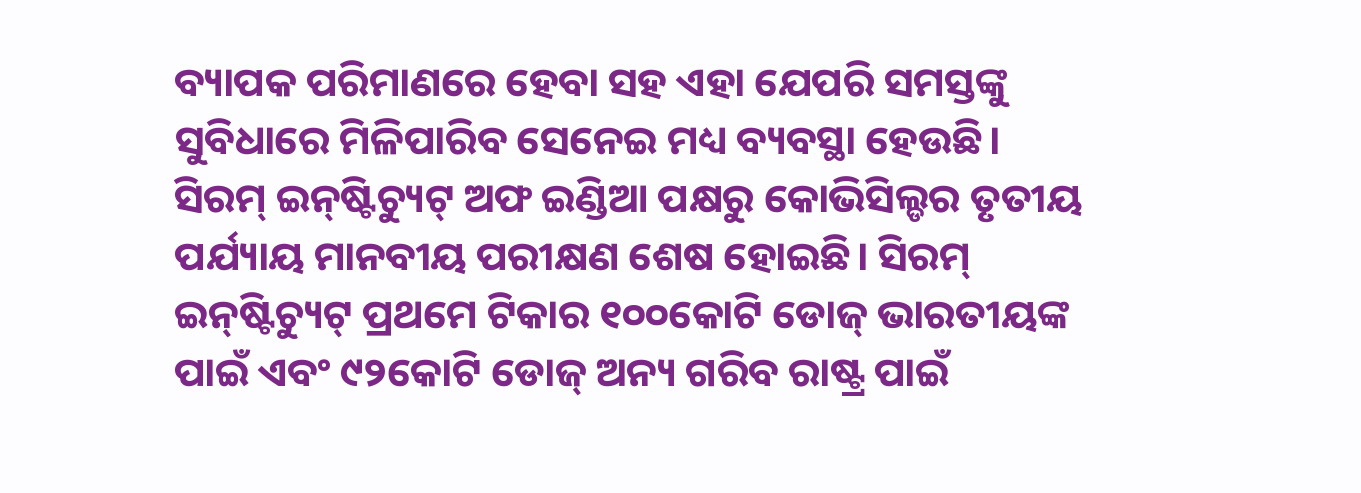ବ୍ୟାପକ ପରିମାଣରେ ହେବା ସହ ଏହା ଯେପରି ସମସ୍ତଙ୍କୁ ସୁବିଧାରେ ମିଳିପାରିବ ସେନେଇ ମଧ୍ୟ ବ୍ୟବସ୍ଥା ହେଉଛି।
ସିରମ୍‌ ଇନ୍‌ଷ୍ଟିଚ୍ୟୁଟ୍‌ ଅଫ ଇଣ୍ଡିଆ ପକ୍ଷରୁ କୋଭିସିଲ୍ଡର ତୃତୀୟ ପର୍ଯ୍ୟାୟ ମାନବୀୟ ପରୀକ୍ଷଣ ଶେଷ ହୋଇଛି। ସିରମ୍‌ ଇନ୍‌ଷ୍ଟିଚ୍ୟୁଟ୍‌ ପ୍ରଥମେ ଟିକାର ୧୦୦କୋଟି ଡୋଜ୍‌ ଭାରତୀୟଙ୍କ ପାଇଁ ଏବଂ ୯୨କୋଟି ଡୋଜ୍‌ ଅନ୍ୟ ଗରିବ ରାଷ୍ଟ୍ର ପାଇଁ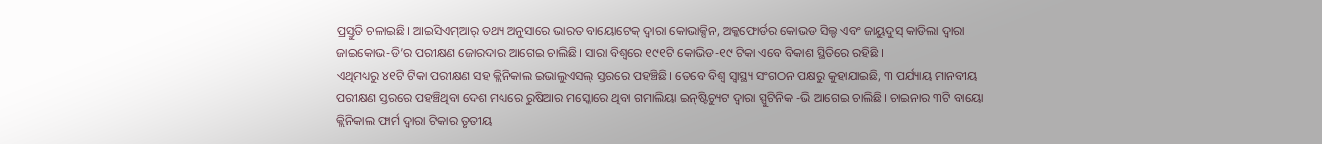ପ୍ରସ୍ତୁତି ଚଳାଇଛି। ଆଇସିଏମ୍‌ଆର୍‌ ତଥ୍ୟ ଅନୁସାରେ ଭାରତ ବାୟୋଟେକ୍‌ ଦ୍ବାରା କୋଭାକ୍ସିନ, ଅକ୍କଫୋର୍ଡର କୋଭଡ ସିଲ୍ଡ ଏବଂ ଜାୟୁଦୁସ୍‌ କାଡିଲା ଦ୍ବାରା ଜାଇକୋଭ-ଡି’ର ପରୀକ୍ଷଣ ଜୋରଦାର ଆଗେଇ ଚାଲିଛି। ସାରା ବିଶ୍ବରେ ୧୯୧ଟି କୋଭିଡ-୧୯ ଟିକା ଏବେ ବିକାଶ ସ୍ଥିତିରେ ରହିଛି ।
ଏଥିମଧ୍ୟରୁ ୪୧ଟି ଟିକା ପରୀକ୍ଷଣ ସହ କ୍ଲିନିକାଲ ଇଭାଲୁଏସଲ୍‌ ସ୍ତରରେ ପହଞ୍ଚିଛି। ତେବେ ବିଶ୍ବ ସ୍ବାସ୍ଥ୍ୟ ସଂଗଠନ ପକ୍ଷରୁ କୁହାଯାଇଛି, ୩ ପର୍ଯ୍ୟାୟ ମାନବୀୟ ପରୀକ୍ଷଣ ସ୍ତରରେ ପହଞ୍ଚିଥିବା ଦେଶ ମଧ୍ୟରେ ରୁଷିଆର ମସ୍କୋରେ ଥିବା ଗମାଲିୟା ଇନ୍‌ଷ୍ଟିଚ୍ୟୁଟ ଦ୍ବାରା ସ୍ପୁଟିନିକ -ଭି ଆଗେଇ ଚାଲିଛି। ଚାଇନାର ୩ଟି ବାୟୋ କ୍ଲିନିକାଲ ଫାର୍ମ ଦ୍ବାରା ଟିକାର ତୃତୀୟ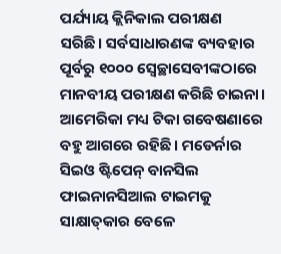ପର୍ଯ୍ୟାୟ କ୍ଲିନିକାଲ ପରୀକ୍ଷଣ ସରିଛି। ସର୍ବସାଧାରଣଙ୍କ ବ୍ୟବହାର ପୂର୍ବରୁ ୧୦୦୦ ସ୍ବେଚ୍ଛାସେବୀଙ୍କଠାରେ ମାନବୀୟ ପରୀକ୍ଷଣ କରିଛି ଚାଇନା। ଆମେରିକା ମଧ୍ୟ ଟିକା ଗବେଷଣାରେ ବହୁ ଆଗରେ ରହିଛି। ମଡେର୍ନାର ସିଇଓ ଷ୍ଟିପେନ୍‌ ବାନସିଲ ଫାଇନାନସିଆଲ ଟାଇମକୁ ସାକ୍ଷାତ୍‌କାର ବେଳେ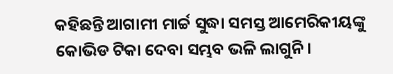କହିଛନ୍ତି ଆଗାମୀ ମାର୍ଚ୍ଚ ସୁଦ୍ଧା ସମସ୍ତ ଆମେରିକୀୟଙ୍କୁ କୋଭିଡ ଟିକା ଦେବା ସମ୍ଭବ ଭଳି ଲାଗୁନି।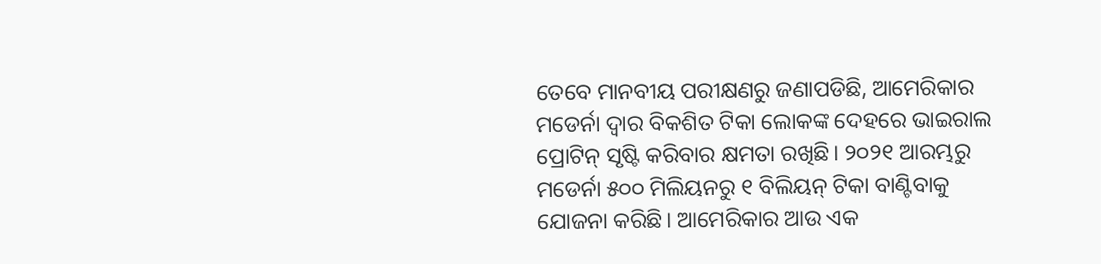ତେବେ ମାନବୀୟ ପରୀକ୍ଷଣରୁ ଜଣାପଡିଛି, ଆମେରିକାର ମଡେର୍ନା ଦ୍ବାର ବିକଶିତ ଟିକା ଲୋକଙ୍କ ଦେହରେ ଭାଇରାଲ ପ୍ରୋଟିନ୍‌ ସୃଷ୍ଟି କରିବାର କ୍ଷମତା ରଖିଛି। ୨୦୨୧ ଆରମ୍ଭରୁ ମଡେର୍ନା ୫୦୦ ମିଲିୟନରୁ ୧ ବିଲିୟନ୍‌ ଟିକା ବାଣ୍ଟିବାକୁ ଯୋଜନା କରିଛି। ଆମେରିକାର ଆଉ ଏକ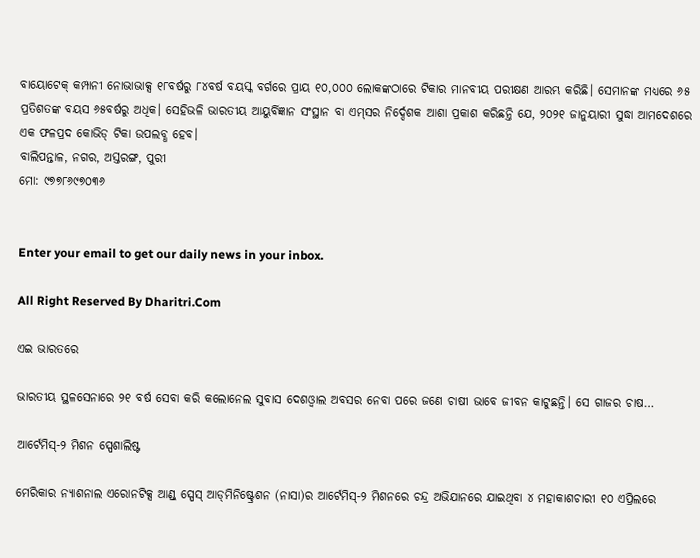ବାୟୋଟେକ୍‌ କମ୍ପାନୀ ନୋଭାଭାକ୍ସ ୧୮ବର୍ଷରୁ ୮୪ବର୍ଷ ବୟସ୍କ ବର୍ଗରେ ପ୍ରାୟ ୧୦,୦୦୦ ଲୋକଙ୍କଠାରେ ଟିକାର ମାନବୀୟ ପରୀକ୍ଷଣ ଆରମ୍ଭ କରିଛି। ସେମାନଙ୍କ ମଧ୍ୟରେ ୬୫ ପ୍ରତିଶତଙ୍କ ବୟସ ୬୫ବର୍ଷରୁ ଅଧିକ। ସେହିଭଳି ଭାରତୀୟ ଆୟୁର୍ବିଜ୍ଞାନ ସଂସ୍ଥାନ ବା ଏମ୍‌ସର ନିର୍ଦ୍ଦେଶକ ଆଶା ପ୍ରକାଶ କରିଛନ୍ତି ଯେ, ୨୦୨୧ ଜାନୁୟାରୀ ସୁଦ୍ଧା ଆମଦେଶରେ ଏକ ଫଳପ୍ରଦ କୋଭିଡ୍‌ ଟିକା ଉପଲବ୍ଧ ହେବ।
ବାଲିପନ୍ତାଳ, ନଗର, ଅସ୍ତରଙ୍ଗ, ପୁରୀ
ମୋ: ୯୭୭୮୬୯୭୦୩୬


Enter your email to get our daily news in your inbox.

All Right Reserved By Dharitri.Com

ଏଇ ଭାରତରେ

ଭାରତୀୟ ସ୍ଥଳସେନାରେ ୨୧ ବର୍ଷ ସେବା କରି କଲୋନେଲ ସୁବାସ ଦେଶଓ୍ବାଲ ଅବସର ନେବା ପରେ ଜଣେ ଚାଷୀ ଭାବେ ଜୀବନ କାଟୁଛନ୍ତି। ସେ ଗାଜର ଚାଷ…

ଆର୍ଟେମିସ୍‌-୨ ମିଶନ ସ୍ପେଶାଲିଷ୍ଟ

ମେରିକାର ନ୍ୟାଶନାଲ ଏରୋନଟିକ୍ସ ଆଣ୍ଡ୍‌ ସ୍ପେସ୍‌ ଆଡ୍‌ମିନିଷ୍ଟ୍ରେଶନ (ନାସା)ର ଆର୍ଟେମିସ୍‌-୨ ମିଶନରେ ଚନ୍ଦ୍ର ଅଭିଯାନରେ ଯାଇଥିବା ୪ ମହାକାଶଚାରୀ ୧୦ ଏପ୍ରିଲରେ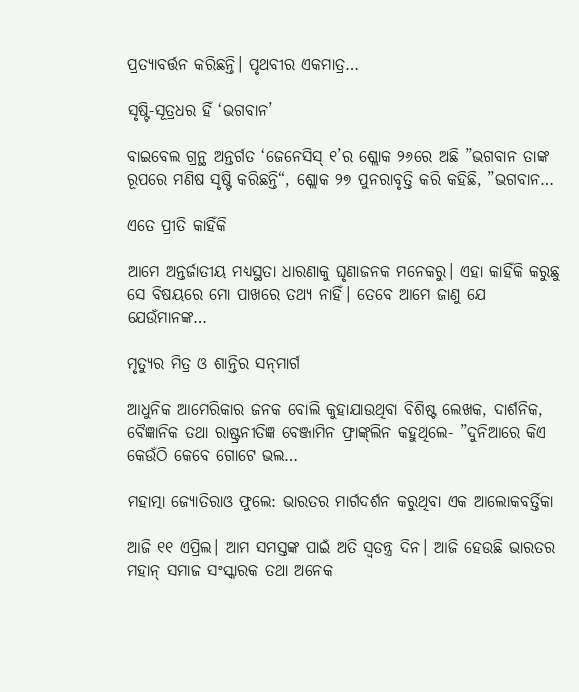ପ୍ରତ୍ୟାବର୍ତ୍ତନ କରିଛନ୍ତି। ପୃଥବୀର ଏକମାତ୍ର…

ସୃଷ୍ଟି-ସୂତ୍ରଧର ହିଁ ‘ଭଗବାନ’

ବାଇବେଲ ଗ୍ରନ୍ଥ ଅନ୍ତର୍ଗତ ‘ଜେନେସିସ୍‌ ୧’ର ଶ୍ଲୋକ ୨୬ରେ ଅଛି ”ଭଗବାନ ତାଙ୍କ ରୂପରେ ମଣିଷ ସୃଷ୍ଟି କରିଛନ୍ତି“, ଶ୍ଲୋକ ୨୭ ପୁନରାବୃତ୍ତି କରି କହିଛି, ”ଭଗବାନ…

ଏତେ ପ୍ରୀତି କାହିଁକି

ଆମେ ଅନ୍ତର୍ଜାତୀୟ ମଧ୍ୟସ୍ଥତା ଧାରଣାକୁ ଘୃଣାଜନକ ମନେକରୁ। ଏହା କାହିଁକି କରୁଛୁ ସେ ବିଷୟରେ ମୋ ପାଖରେ ତଥ୍ୟ ନାହିଁ। ତେବେ ଆମେ ଜାଣୁ ଯେ ଯେଉଁମାନଙ୍କ…

ମୃତ୍ୟୁର ମିତ୍ର ଓ ଶାନ୍ତିର ସନ୍‌ମାର୍ଗ

ଆଧୁନିକ ଆମେରିକାର ଜନକ ବୋଲି କୁହାଯାଉଥିବା ବିଶିଷ୍ଟ ଲେଖକ, ଦାର୍ଶନିକ, ବୈଜ୍ଞାନିକ ତଥା ରାଷ୍ଟ୍ରନୀତିଜ୍ଞ ବେଞ୍ଜାମିନ ଫ୍ରାଙ୍କ୍‌ଲିନ କହୁଥିଲେ- ”ଦୁନିଆରେ କିଏ କେଉଁଠି କେବେ ଗୋଟେ ଭଲ…

ମହାତ୍ମା ଜ୍ୟୋତିରାଓ ଫୁଲେ: ଭାରତର ମାର୍ଗଦର୍ଶନ କରୁଥିବା ଏକ ଆଲୋକବର୍ତ୍ତିକା

ଆଜି ୧୧ ଏପ୍ରିଲ। ଆମ ସମସ୍ତଙ୍କ ପାଇଁ ଅତି ସ୍ବତନ୍ତ୍ର ଦିନ। ଆଜି ହେଉଛି ଭାରତର ମହାନ୍‌ ସମାଜ ସଂସ୍କାରକ ତଥା ଅନେକ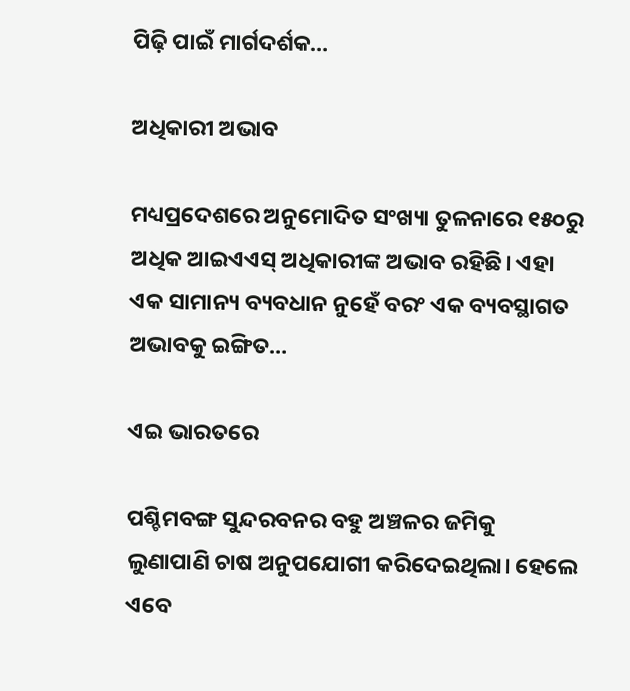ପିଢ଼ି ପାଇଁ ମାର୍ଗଦର୍ଶକ…

ଅଧିକାରୀ ଅଭାବ

ମଧ୍ୟପ୍ରଦେଶରେ ଅନୁମୋଦିତ ସଂଖ୍ୟା ତୁଳନାରେ ୧୫୦ରୁ ଅଧିକ ଆଇଏଏସ୍‌ ଅଧିକାରୀଙ୍କ ଅଭାବ ରହିଛି। ଏହା ଏକ ସାମାନ୍ୟ ବ୍ୟବଧାନ ନୁହେଁ ବରଂ ଏକ ବ୍ୟବସ୍ଥାଗତ ଅଭାବକୁ ଇଙ୍ଗିତ…

ଏଇ ଭାରତରେ

ପଶ୍ଚିମବଙ୍ଗ ସୁନ୍ଦରବନର ବହୁ ଅଞ୍ଚଳର ଜମିକୁ ଲୁଣାପାଣି ଚାଷ ଅନୁପଯୋଗୀ କରିଦେଇଥିଲା। ହେଲେ ଏବେ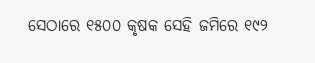ସେଠାରେ ୧୫୦୦ କୃଷକ ସେହି ଜମିରେ ୧୯୨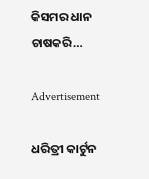କିସମର ଧାନ ଚାଷକରି…

Advertisement

ଧରିତ୍ରୀ କାର୍ଟୁନ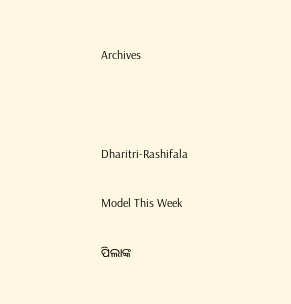Archives



Dharitri-Rashifala

Model This Week

ପିଲାଙ୍କ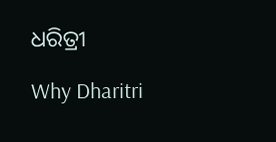ଧରିତ୍ରୀ

Why Dharitri